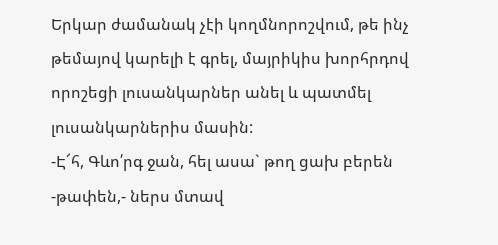Երկար ժամանակ չէի կողմնորոշվում, թե ինչ թեմայով կարելի է գրել, մայրիկիս խորհրդով որոշեցի լուսանկարներ անել և պատմել լուսանկարներիս մասին:
-Է՜հ, Գևո՛րգ ջան, հել ասա` թող ցախ բերեն -թափեն,- ներս մտավ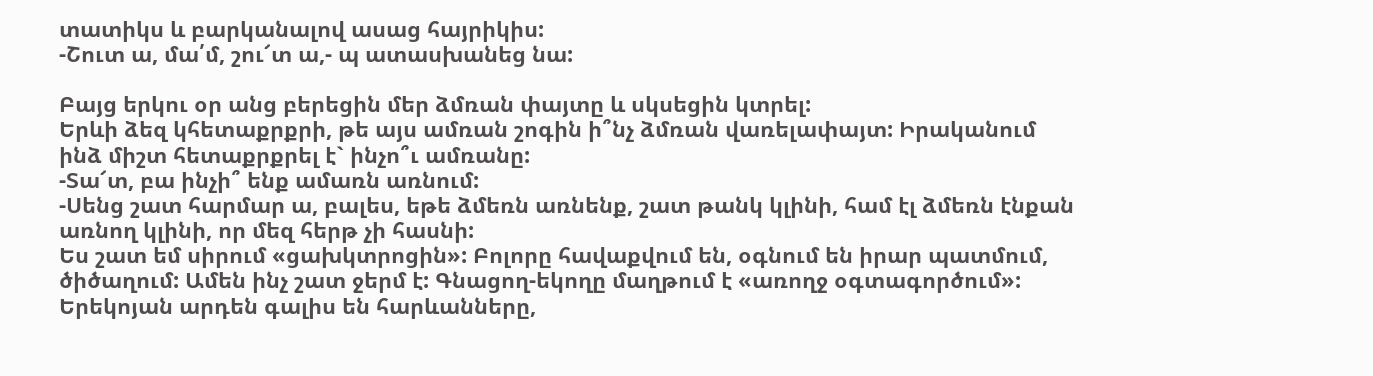տատիկս և բարկանալով ասաց հայրիկիս:
-Շուտ ա, մա՛մ, շու՜տ ա,- պ ատասխանեց նա:

Բայց երկու օր անց բերեցին մեր ձմռան փայտը և սկսեցին կտրել:
Երևի ձեզ կհետաքրքրի, թե այս ամռան շոգին ի՞նչ ձմռան վառելափայտ: Իրականում ինձ միշտ հետաքրքրել է` ինչո՞ւ ամռանը:
-Տա՜տ, բա ինչի՞ ենք ամառն առնում:
-Սենց շատ հարմար ա, բալես, եթե ձմեռն առնենք, շատ թանկ կլինի, համ էլ ձմեռն էնքան առնող կլինի, որ մեզ հերթ չի հասնի:
Ես շատ եմ սիրում «ցախկտրոցին»: Բոլորը հավաքվում են, օգնում են իրար պատմում, ծիծաղում: Ամեն ինչ շատ ջերմ է: Գնացող-եկողը մաղթում է «առողջ օգտագործում»:
Երեկոյան արդեն գալիս են հարևանները,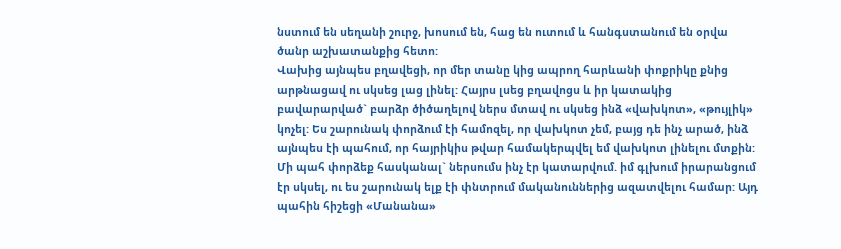նստում են սեղանի շուրջ, խոսում են, հաց են ուտում և հանգստանում են օրվա ծանր աշխատանքից հետո:
Վախից այնպես բղավեցի, որ մեր տանը կից ապրող հարևանի փոքրիկը քնից արթնացավ ու սկսեց լաց լինել: Հայրս լսեց բղավոցս և իր կատակից բավարարված` բարձր ծիծաղելով ներս մտավ ու սկսեց ինձ «վախկոտ», «թույլիկ» կոչել: Ես շարունակ փորձում էի համոզել, որ վախկոտ չեմ, բայց դե ինչ արած, ինձ այնպես էի պահում, որ հայրիկիս թվար համակերպվել եմ վախկոտ լինելու մտքին: Մի պահ փորձեք հասկանալ` ներսումս ինչ էր կատարվում. իմ գլխում իրարանցում էր սկսել, ու ես շարունակ ելք էի փնտրում մականուններից ազատվելու համար: Այդ պահին հիշեցի «Մանանա»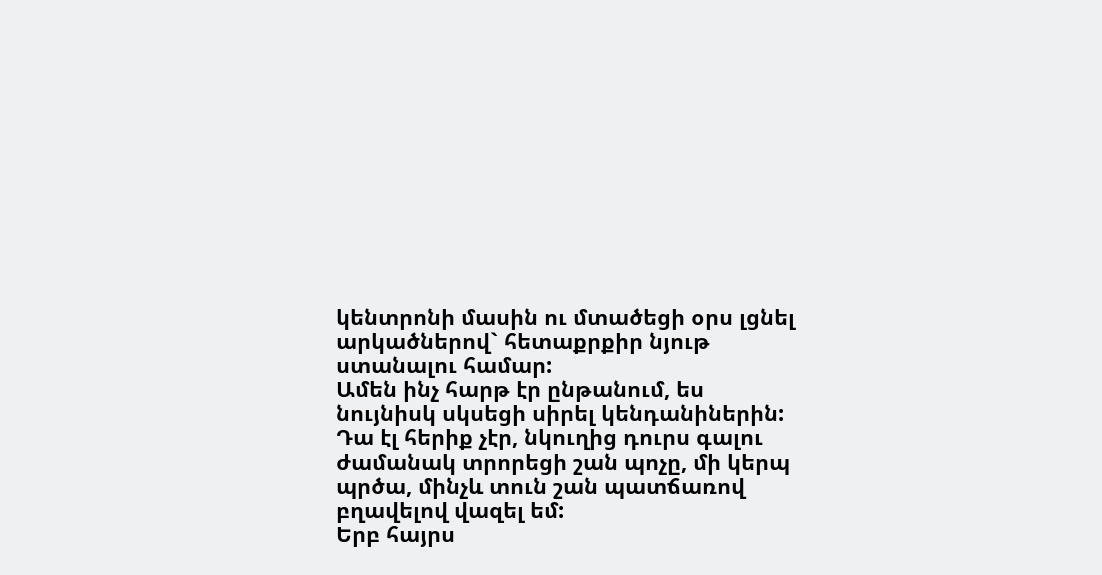կենտրոնի մասին ու մտածեցի օրս լցնել արկածներով` հետաքրքիր նյութ ստանալու համար:
Ամեն ինչ հարթ էր ընթանում, ես նույնիսկ սկսեցի սիրել կենդանիներին:
Դա էլ հերիք չէր, նկուղից դուրս գալու ժամանակ տրորեցի շան պոչը, մի կերպ պրծա, մինչև տուն շան պատճառով բղավելով վազել եմ:
Երբ հայրս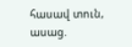հասավ տուն, ասաց.